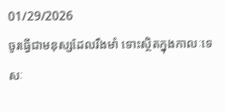01/29/2026
ចូរធ្វើជាមនុស្សដែលរឹងមាំ ទោះស្ថិតក្នុងកាលៈទេសៈ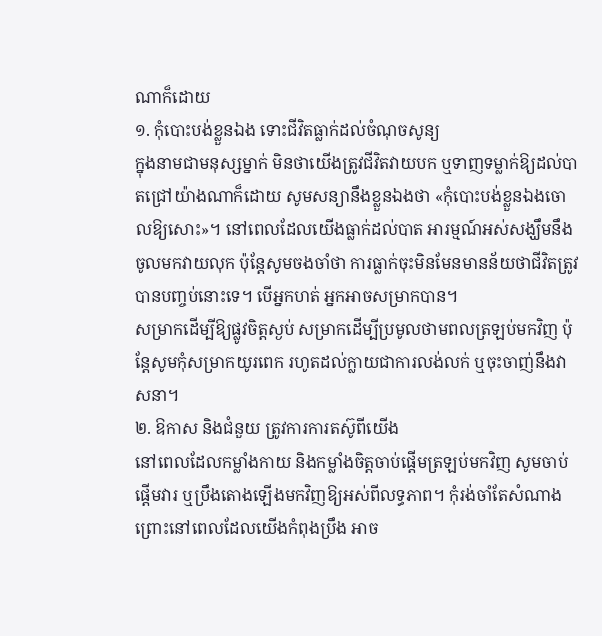ណាក៏ដោយ
១. កុំបោះបង់ខ្លួនឯង ទោះជីវិតធ្លាក់ដល់ចំណុចសូន្យ
ក្នុងនាមជាមនុស្សម្នាក់ មិនថាយើងត្រូវជីវិតវាយបក ឬទាញទម្លាក់ឱ្យដល់បាតជ្រៅយ៉ាងណាក៏ដោយ សូមសន្យានឹងខ្លួនឯងថា «កុំបោះបង់ខ្លួនឯងចោលឱ្យសោះ»។ នៅពេលដែលយើងធ្លាក់ដល់បាត អារម្មណ៍អស់សង្ឃឹមនឹងចូលមកវាយលុក ប៉ុន្តែសូមចងចាំថា ការធ្លាក់ចុះមិនមែនមានន័យថាជីវិតត្រូវបានបញ្ចប់នោះទេ។ បើអ្នកហត់ អ្នកអាចសម្រាកបាន។
សម្រាកដើម្បីឱ្យផ្លូវចិត្តស្ងប់ សម្រាកដើម្បីប្រមូលថាមពលត្រឡប់មកវិញ ប៉ុន្តែសូមកុំសម្រាកយូរពេក រហូតដល់ក្លាយជាការលង់លក់ ឬចុះចាញ់នឹងវាសនា។
២. ឱកាស និងជំនួយ ត្រូវការការតស៊ូពីយើង
នៅពេលដែលកម្លាំងកាយ និងកម្លាំងចិត្តចាប់ផ្តើមត្រឡប់មកវិញ សូមចាប់ផ្តើមវារ ឬប្រឹងតោងឡើងមកវិញឱ្យអស់ពីលទ្ធភាព។ កុំរង់ចាំតែសំណាង ព្រោះនៅពេលដែលយើងកំពុងប្រឹង អាច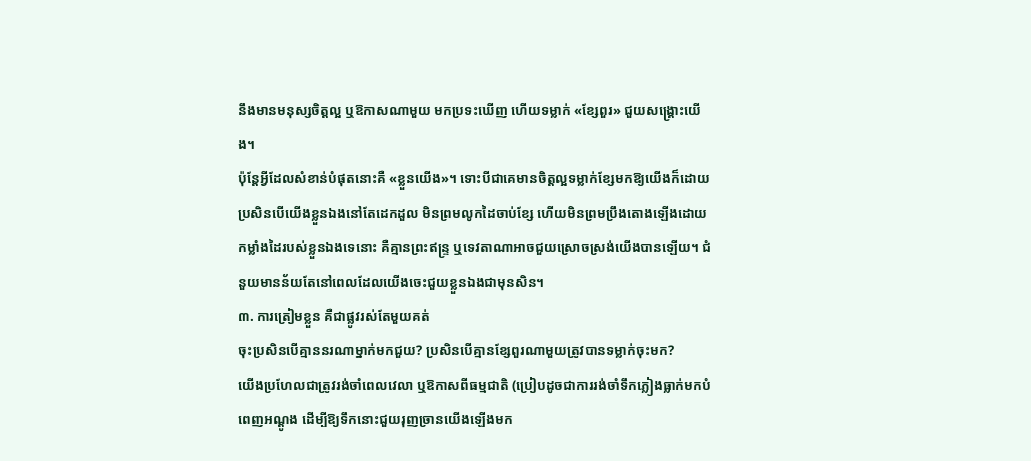នឹងមានមនុស្សចិត្តល្អ ឬឱកាសណាមួយ មកប្រទះឃើញ ហើយទម្លាក់ «ខ្សែពួរ» ជួយសង្គ្រោះយើង។
ប៉ុន្តែអ្វីដែលសំខាន់បំផុតនោះគឺ «ខ្លួនយើង»។ ទោះបីជាគេមានចិត្តល្អទម្លាក់ខ្សែមកឱ្យយើងក៏ដោយ ប្រសិនបើយើងខ្លួនឯងនៅតែដេកដួល មិនព្រមលូកដៃចាប់ខ្សែ ហើយមិនព្រមប្រឹងតោងឡើងដោយកម្លាំងដៃរបស់ខ្លួនឯងទេនោះ គឺគ្មានព្រះឥន្ទ្រ ឬទេវតាណាអាចជួយស្រោចស្រង់យើងបានឡើយ។ ជំនួយមានន័យតែនៅពេលដែលយើងចេះជួយខ្លួនឯងជាមុនសិន។
៣. ការត្រៀមខ្លួន គឺជាផ្លូវរស់តែមួយគត់
ចុះប្រសិនបើគ្មាននរណាម្នាក់មកជួយ? ប្រសិនបើគ្មានខ្សែពួរណាមួយត្រូវបានទម្លាក់ចុះមក?
យើងប្រហែលជាត្រូវរង់ចាំពេលវេលា ឬឱកាសពីធម្មជាតិ (ប្រៀបដូចជាការរង់ចាំទឹកភ្លៀងធ្លាក់មកបំពេញអណ្តូង ដើម្បីឱ្យទឹកនោះជួយរុញច្រានយើងឡើងមក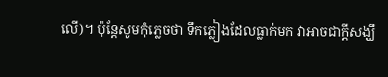លើ)។ ប៉ុន្តែសូមកុំភ្លេចថា ទឹកភ្លៀងដែលធ្លាក់មក វាអាចជាក្ដីសង្ឃឹ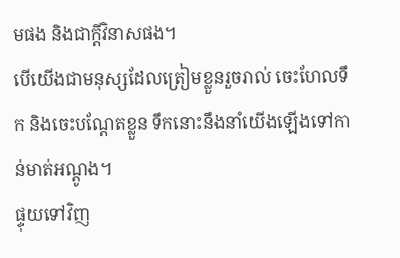មផង និងជាក្ដីវិនាសផង។
បើយើងជាមនុស្សដែលត្រៀមខ្លួនរួចរាល់ ចេះហែលទឹក និងចេះបណ្តែតខ្លួន ទឹកនោះនឹងនាំយើងឡើងទៅកាន់មាត់អណ្តូង។
ផ្ទុយទៅវិញ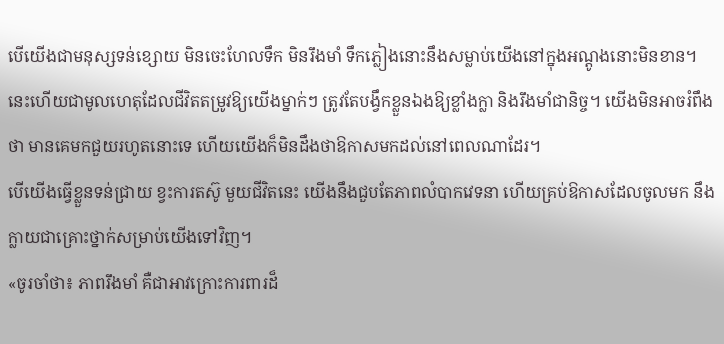បើយើងជាមនុស្សទន់ខ្សោយ មិនចេះហែលទឹក មិនរឹងមាំ ទឹកភ្លៀងនោះនឹងសម្លាប់យើងនៅក្នុងអណ្តូងនោះមិនខាន។
នេះហើយជាមូលហេតុដែលជីវិតតម្រូវឱ្យយើងម្នាក់ៗ ត្រូវតែបង្វឹកខ្លួនឯងឱ្យខ្លាំងក្លា និងរឹងមាំជានិច្ច។ យើងមិនអាចរំពឹងថា មានគេមកជួយរហូតនោះទេ ហើយយើងក៏មិនដឹងថាឱកាសមកដល់នៅពេលណាដែរ។
បើយើងធ្វើខ្លួនទន់ជ្រាយ ខ្វះការតស៊ូ មួយជីវិតនេះ យើងនឹងជួបតែភាពលំបាកវេទនា ហើយគ្រប់ឱកាសដែលចូលមក នឹងក្លាយជាគ្រោះថ្នាក់សម្រាប់យើងទៅវិញ។
«ចូរចាំថា៖ ភាពរឹងមាំ គឺជាអាវក្រោះការពារដ៏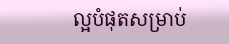ល្អបំផុតសម្រាប់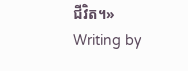ជីវិត។»
Writing by